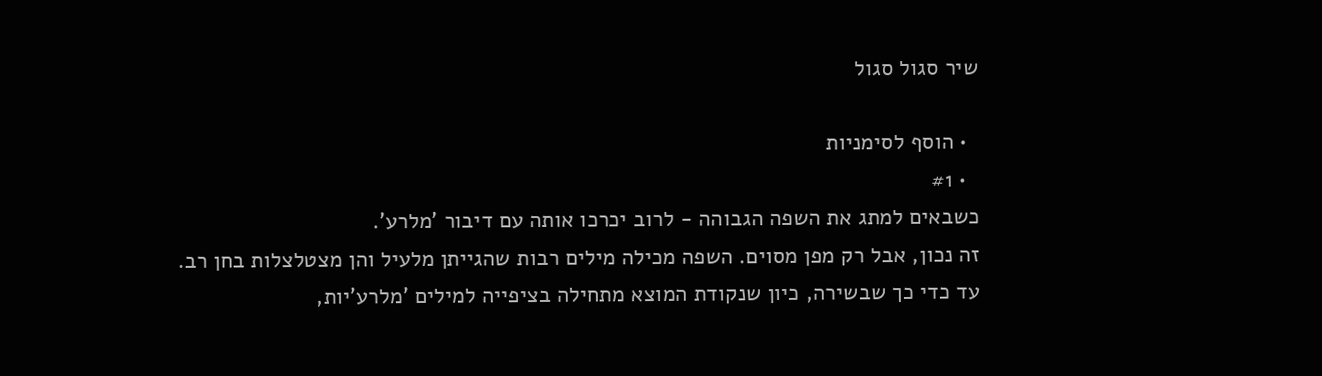שיר סגול סגול

  • הוסף לסימניות
  • #1
כשבאים למתג את השפה הגבוהה - לרוב יכרכו אותה עם דיבור 'מלרע'.
זה נכון, אבל רק מפן מסוים. השפה מכילה מילים רבות שהגייתן מלעיל והן מצטלצלות בחן רב.
עד כדי כך שבשירה, כיון שנקודת המוצא מתחילה בציפייה למילים 'מלרע'יות,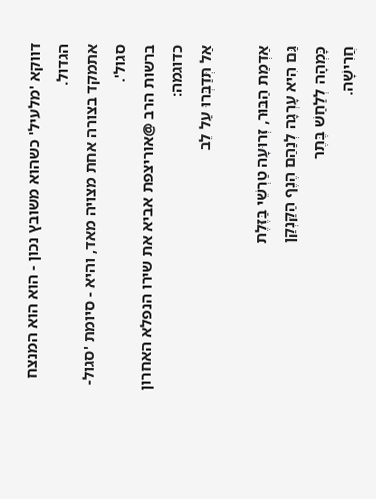דווקא 'מלעיל' כשהוא משובץ נכון - הוא הוא המנצח הגדול.
אתמקד בצורה אחת מצויה מאד, והיא - סיומת 'סגול-סגול'.
ברשות הרב @אוריצפת אביא את שירו הנפלא האחרון כדוגמה:
אַל תְּדַבְּרוּ עַל לֵב

אַדְמַת הַבּוּר, זְרוּעָה טַרְשֵׁי בַּזֶּלֶת
גַּם הִיא עָרְגָה לְנַהַם הֶנֶף הַקַּנְקַן
כָּמְהָה לְלַחַשׁ בֶּתֶר
חֲרִישָׁה.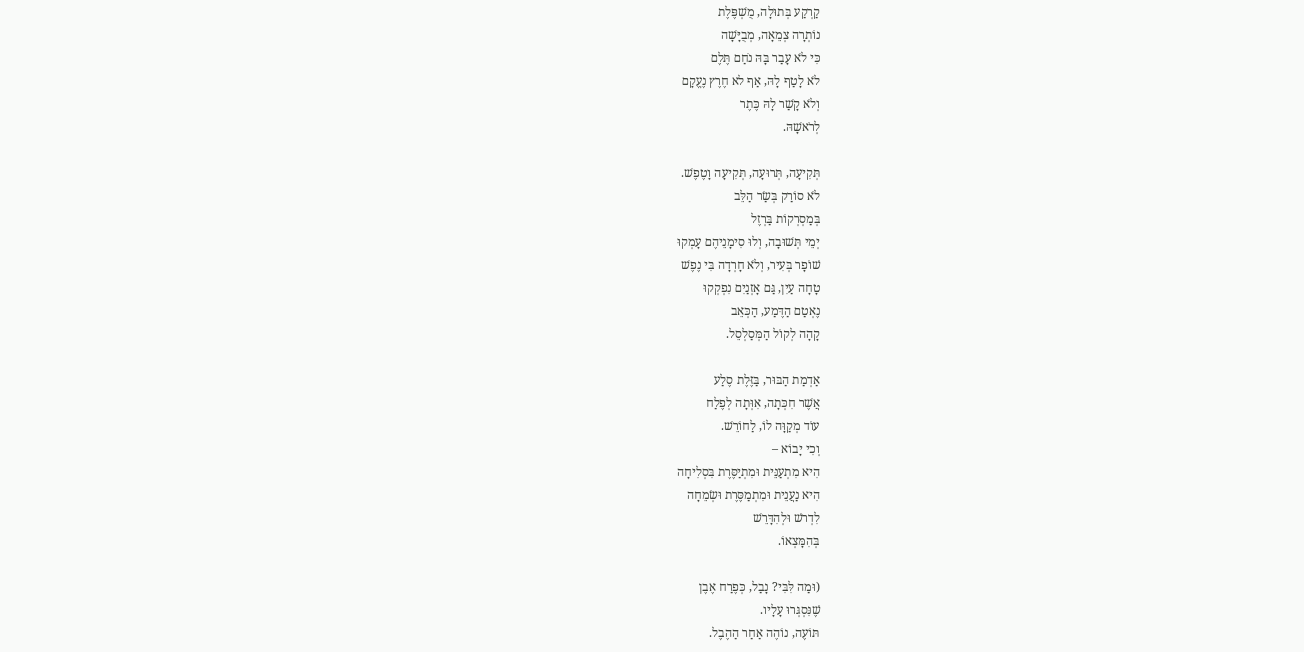קַרְקַע בְּתוּלָה, מֻשְׁפֶּלֶת
נוֹתְרָה צְמֵאָה, מְבֻיָּשָׁה
כִּי לֹא עָבַר בָּהּ נֹחַם תֶּלֶם
לֹא לָטַף לָהּ, אַף לא חֶרֶץ נֶעֱקָם
וְלֹא קָשַׁר לָהּ כֶּתֶר
לְרֹאשָׁהּ.

תְּקִיעָה, תְּרוּעָה, תְּקִיעָה וָטֶפֶשׁ.
לֹא סוֹרַק בְּשַׂר הַלֵּב
בְּמַסְרְקוֹת בַּרְזֶל
יְמֵי תְּשׁוּבָה, וְלוּ סִימָנֵיהֶם עָמְקוּ
שׁוֹפָר בְּעִיר, וְלֹא חָרְדָה בִּי נֶפֶשׁ
טָחָה עַיִן, גַּם אָזְנַיִם נִפְקְקוּ
נֶאְטַם הַדֶּמַע, הַכְּאֵב
קָהָה לְקוֹל הַמְּסַלְסֵל.

אַדְמַת הַבּוּר, בַּזֶּלֶת סֶלַע
אֲשֶׁר חִכְּתָה, אִוְּתָה לְפֶלַח
עוֹד מְקַוָּה לוֹ, לַחוֹרֵשׁ.
וְכִי יָבוֹא –
הִיא מִתְעַנֵּית וּמִתְיַסֶּרֶת בִּסְלִיחָה
הִיא נַעֲנֵית וּמִתְמַסֶּרֶת וּשְׂמֵחָה
לִדְרשׁ וּלְהִדָּרֵשׁ
בְּהִמָּצְאוֹ.

(וּמַה לִּבִּי? נָבַל, כְּפֶרַח אֶבֶן
שֶׁנִּסְגְּרוּ עָלָיו.
תּוֹעֶה, נוֹהֶה אַחַר הַהֶבֶל.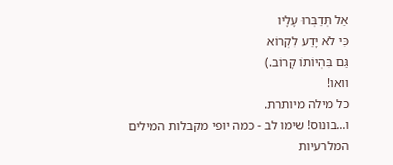אַל תְּדַבְּרוּ עָלָיו
כִּי לֹא יָדַע לִקְרוֹא
גַּם בִּהְיוֹתוֹ קָרוֹב.)
וואו!
כל מילה מיותרת.
ו...בונוס! שימו לב - כמה יופי מקבלות המילים המלרעיות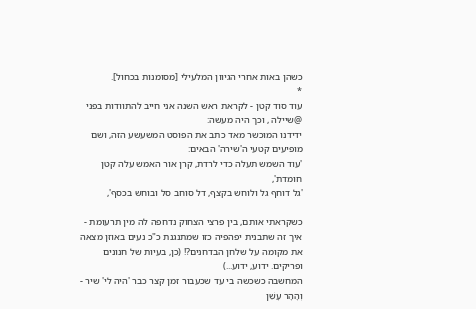כשהן באות אחרי הגיוון המלעילי [מסומנות בכחול].
*
עוד סוד קטן - לקראת ראש השנה אני חייב להתוודות בפני @שיילה , וכך היה מעשה:
ידידנו המוכשר מאד כתב את הפוסט המשעשע הזה, ושם מופיעים קטעי ה'שירה' הבאים:
'עוד השמש תעלה כדי לרדת, קרן אור האמש עלה קטן חומדת',
'גל דוחף גל ולוחש בקצף, דל סוחב סל ובוחש בכסף',

כשקראתי אותם, בין פרצי הצחוק נדחפה לה מין תרעומת - איך זה שתבנית יפהפיה כזו שמתנגנת כ"כ נעים באוזן מצאה את מקומה על שלחן הבדחנים?! (כן, בעיות של חנונים ופריקים. ידוע, ידוע...)
המחשבה כשכשה בי עד שכעבור זמן קצר כבר 'היה לי' שיר -
וְהָהָר עָשֵׁן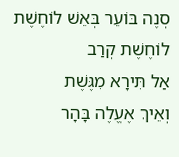סְנֶה בּוֹעֵר בְּאֵשׁ לוֹחֶשֶׁת
לוֹחֶשֶׁת קְרַב
אַל תִּירָא מִגֶּשֶׁת
וְאֵיךְ אֶעֱלֶה בָּהָר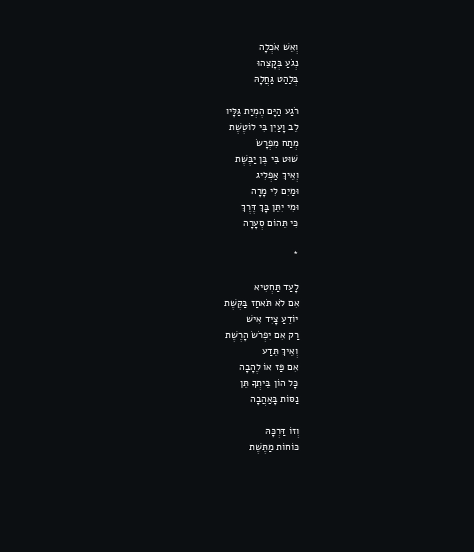וְאֵשׁ אֹכְלָה
נְגֹעַ בְּקָצֵהוּ
בְּלַהַט גַּחֲלָהּ

רֹגַע הַיָּם הֶמְיַת גַּלָּיו
לֵב וָעַיִן בִּי לוֹטֶשֶׁת
מְתַח מִפְרָשׂ
שׁוּט בִּי בֶּן יַבֶּשֶׁת
וְאֵיךְ אַפְלִיג
וּמַיִם לִי מָרָה
וּמִי יִתֵּן בָּךְ דֶּרֶךְ
כִּי תֵּהוֹם סְעָרָה

*

לָעַד תַּחְטִיא
אִם לֹא תֹּאחַז בַּקֶּשֶׁת
יוֹדֵעַ צָיִד אִישׁ
רַק אִם יִפְרֹשׂ הָרֶשֶׁת
וְאֵיךְ תֵּדַע
אִם פַּז אוֹ לֶהָבָה
כָּל הוֹן בֵּיתְךָ תֵּן
נַסּוֹת בָּאַהֲבָה

וְזוֹ דַּרְכָּהּ
כּוֹחוֹת מַתֶּשֶׁת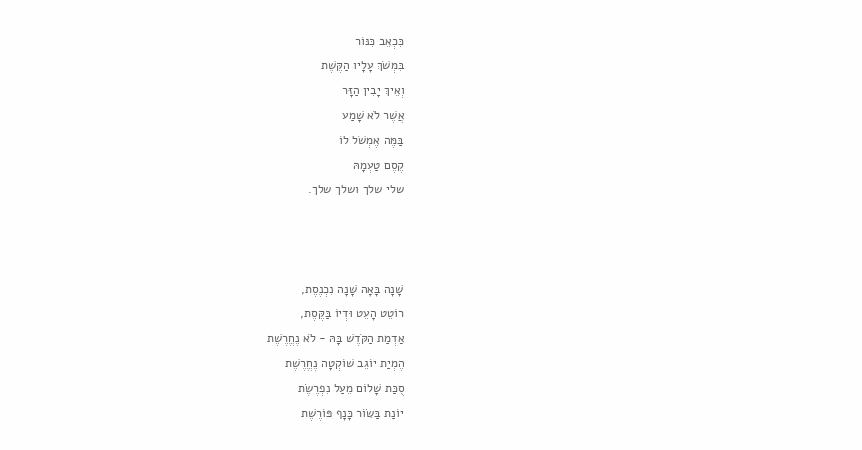כִּכְאֵב כִּנּוֹר
בִּמְשֹׁךְ עָלָיו הַקֶּשֶׁת
וְאֵיךְ יָבִין הַזָּר
אֲשֶׁר לֹא שָׁמַע
בַּמֶּה אֶמְשֹׁל לוֹ
קֶסֶם טַעְמָהּ
שלי שלך ושלך שלך.



שָׁנָה בָּאָה שָׁנָה נִכְנֶסֶת,
רוֹטֵט הָעֵט וּדְיוֹ בַּקֶּסֶת,
אַדְמַת הַקֹּדֶשׁ בָּהּ - לֹא נֶחֱרֶשֶׁת
הֶמְיַת יוֹגֵב שׁוֹקְטָה נֶחֱרֶשֶׁת
סֻכַּת שָׁלוֹם מֵעַל נִפְרֶשֶׂת
יוֹנַת בַּשּׂוֹר כָּנָף פּוֹרֶשֶׁת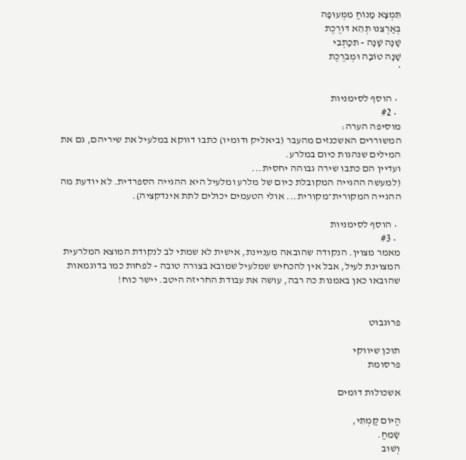תִּמְצָא מָנוֹחַ מִמְּעוּפָה
בְּאַרְצֵנוּ תְּהֵא דּוֹרֶכֶת
שָׁנָה שָׁנָה - תִּכָּתְבִי
שָׁנָה טוֹבָה וּמְבֹרֶכֶת
*

  • הוסף לסימניות
  • #2
מוסיפה הערה:
המשוררים האשכנזים מהעבר (ביאליק ודומיו) כתבו דווקא במלעיל את שיריהם, גם את המילים שנהגות כיום במלרע.
ועדיין הם כתבו שירה גבוהה יחסית...
(למעשה ההגייה המקובלת כיום של מלרע ומלעיל היא ההגייה הספרדית. לא יודעת מה ההגייה המקורית־מקורית... אולי הטעמים יכולים לתת אינדקציה).

  • הוסף לסימניות
  • #3
מאמר מצוין. הנקודה שהובאה מעניינת, אישית לא שמתי לב לנקודת המוצא המלרעית המצוינת לעיל, אבל אין להכחיש שמלעיל שמובא בצורה טובה - לפחות כמו בדוגמאות שהובאו כאן באמנות כה רבה, עושה את עבודת החריזה היטב. יישר כוח!


פרוגבוט

תוכן שיווקי
פרסומת

אשכולות דומים

הַיּוֹם קַמְתִּי,
שָׂמֵחַ.
וְשׁוּב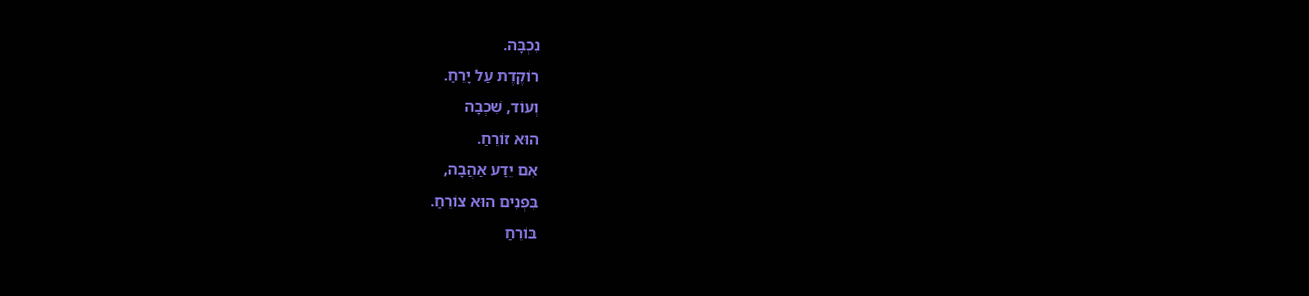נִכְבָּה.
רוֹקֶדֶת עַל יָרֵחַ.
וְעוֹד, שִׁכְבָה
הוּא זוֹרֵחַ.
אִם יֵדַע אַהֲבָה,
בִּפְנִים הוּא צוֹרֵחַ.
בּוֹרֵחַ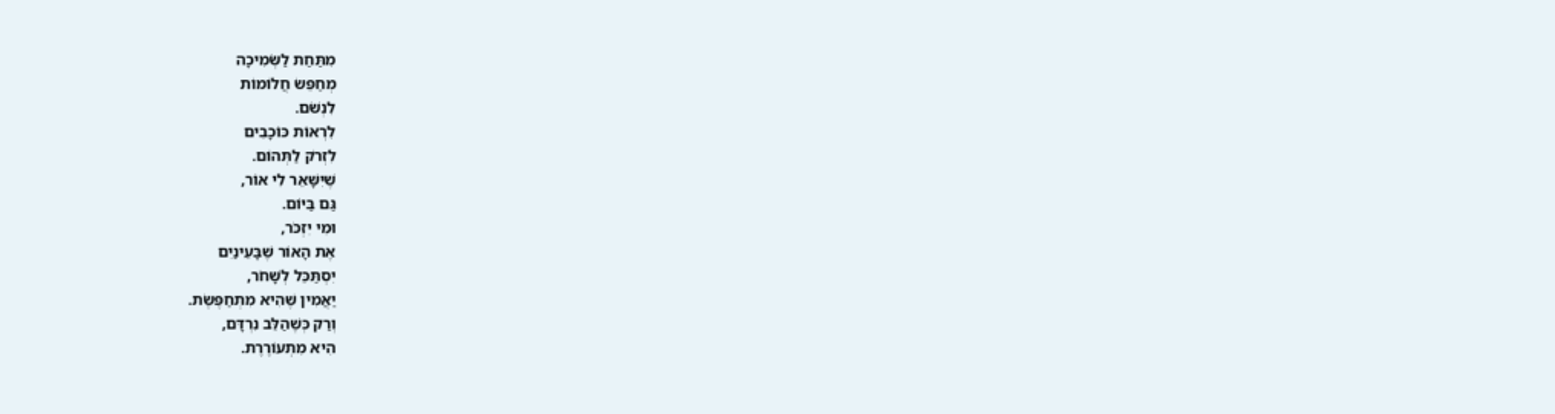מִתַּחַת לַשְּׂמִיכָה
מְחַפֵּשׂ חֲלוֹמוֹת
לִנְשֹׁם.
לִרְאוֹת כּוֹכָבִים
לִזְרֹק לַתְּהוֹם.
שֶׁיִּשָּׁאֵר לִי אוֹר,
גַּם בַּיּוֹם.
וּמִי יִזְכֹּר,
אֶת הָאוֹר שֶׁבָּעֵינַיִם
יִסְתַּכֵּל לְשָׁחֹר,
יַאֲמִין שֶׁהִיא מִתְחַפֶּשֶׂת.
וְרַק כְּשֶׁהַלֵּב נִרְדָּם,
הִיא מִתְעוֹרֶרֶת.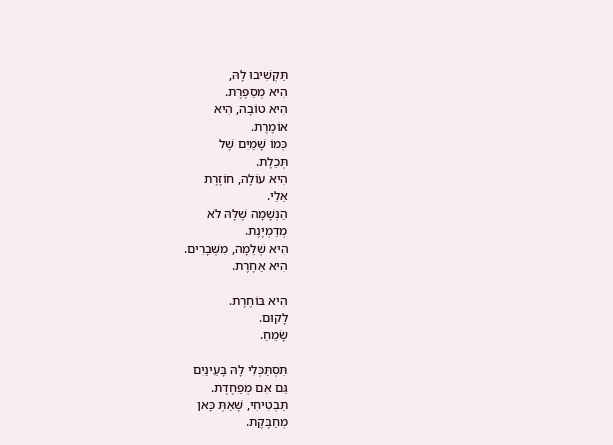תַּקְשִׁיבוּ לָהּ,
הִיא מְסַפֶּרֶת.
הִיא טוֹבָה, הִיא
אוֹמֶרֶת.
כְּמוֹ שָׁמַיִם שֶׁל
תְּכֵלֶת.
הִיא עוֹלָה, חוֹזֶרֶת
אֵלַי.
הַנְּשָׁמָה שֶׁלָּהּ לֹא
מְדַמְיֶנֶת.
הִיא שְׁלֵמָה, מִשְּׁבָרִים.
הִיא אַחֶרֶת.

הִיא בּוֹחֶרֶת.
לָקוּם.
שָׂמֵחַ.

תִּסְתַּכְּלִי לָהּ בָּעֵינַיִם
גַּם אִם מְפַחֶדֶת.
תַּבְטִיחִי, שֶׁאַתְּ כָּאן
מְחַבֶּקֶת.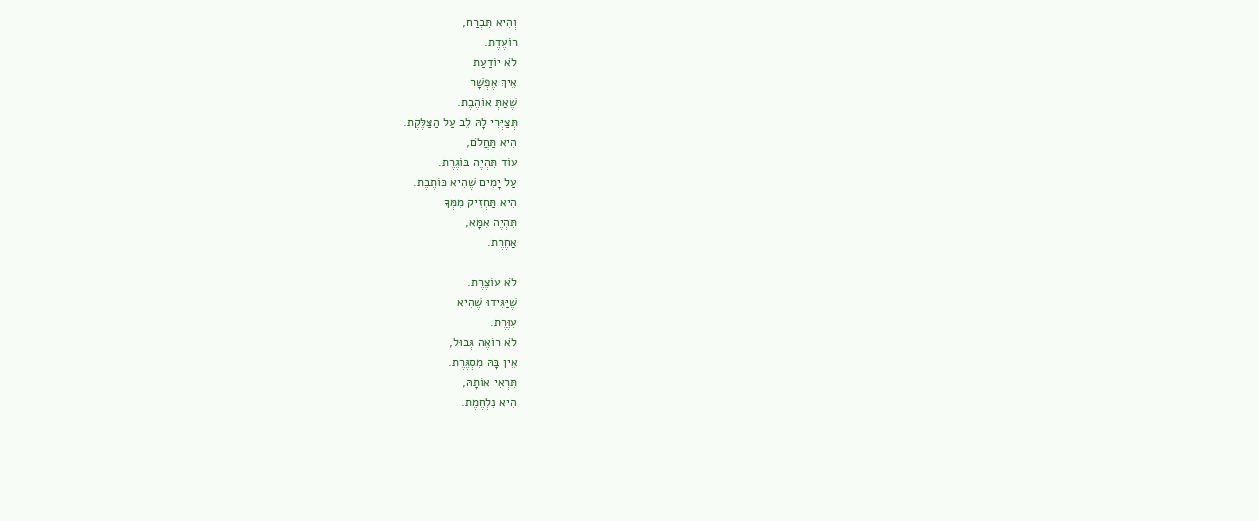וְהִיא תִּבְרַח,
רוֹעֶדֶת.
לֹא יוֹדַעַת
אֵיךְ אֶפְשָׁר
שֶׁאַתְּ אוֹהֶבֶת.
תְּצַיְּרִי לָהּ לֵב עַל הַצַּלֶּקֶת.
הִיא תַּחֲלֹם,
עוֹד תִּהְיֶה בּוֹגֶרֶת.
עַל יָמִים שֶׁהִיא כּוֹתֶבֶת.
הִיא תַּחְזִיק מִמְּךָ
תִּהְיֶה אִמָּא,
אַחֶרֶת.

לֹא עוֹצֶרֶת.
שֶׁיַּגִּידוּ שֶׁהִיא
עִוֶּרֶת.
לֹא רוֹאֶה גְּבוּל,
אֵין בָּהּ מִסְגֶּרֶת.
תִּרְאִי אוֹתָהּ,
הִיא נִלְחֶמֶת.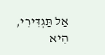אַל תַּגְדִּירִי,
הִיא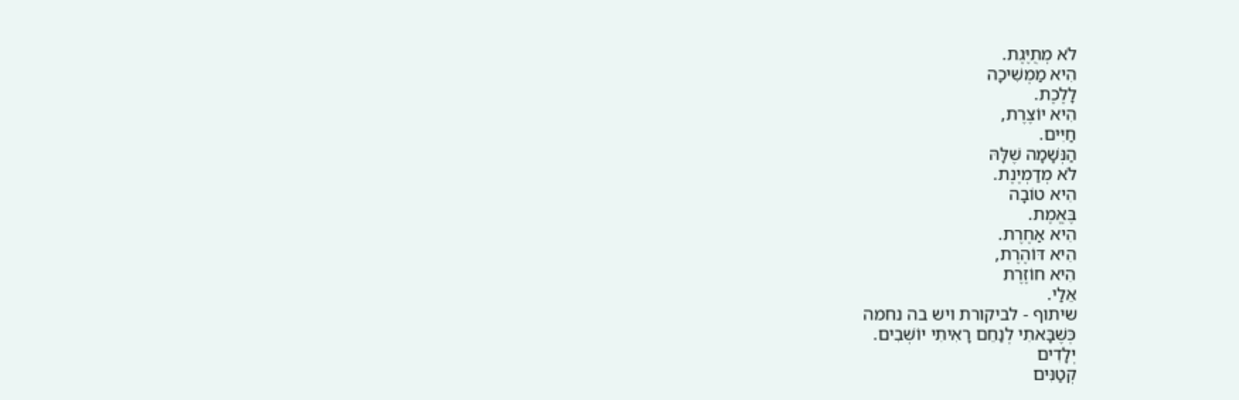לֹא מְתֻיֶּגֶת.
הִיא מַמְשִׁיכָה
לָלֶכֶת.
הִיא יוֹצֶרֶת,
חַיִּים.
הַנְּשָׁמָה שֶׁלָּהּ
לֹא מְדַמְיֶנֶת.
הִיא טוֹבָה
בֶּאֱמֶת.
הִיא אַחֶרֶת.
הִיא דּוֹהֶרֶת,
הִיא חוֹזֶרֶת
אֵלַי.
שיתוף - לביקורת ויש בה נחמה
כְּשֶׁבָּאתִי לְנַחֵם רָאִיתִי יוֹשְׁבִים.
יְלָדִים
קְטַנִּים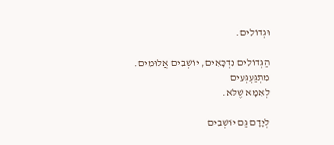וּגְדוֹלִים.

הַגְּדוֹלִים נִדְכָּאִים, יוֹשְׁבִים אֲלוּמִים.
מִתְגַּעְגְּעִים
לְאִמָּא שֶׁלֹּא.

לְיָדָם גַּם יוֹשְׁבִים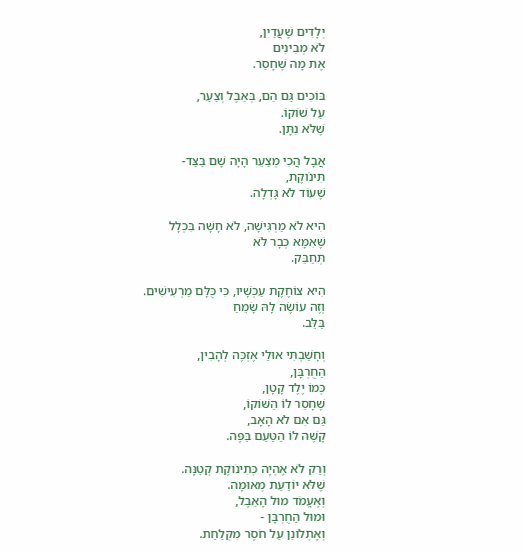יְלָדִים שֶׁעֲדַיִן,
לֹא מְבִינִים
אֶת מָה שֶׁחָסַר.

בּוֹכִים גַּם הֵם, בְּאֵבֶל וְצַעַר,
עַל שׁוֹקוֹ.
שֶׁלֹּא נִתָּן.

אֲבָל הֲכִי מְצַעֵר הָיָה שָׁם בַּצַּד-
תִּינֹוקֶת,
שֶׁעוֹד לֹא גָּדְלָה.

הִיא לֹא מַרְגִּישָׁה, לֹא חָשָׁה בִּכְלָל
שֶׁאִמָּא כְּבָר לֹא
תְּחַבֵּק.

הִיא צוֹחֶקֶת עַכְשָׁיו, כִּי כֻּלָּם מַרְעִישִׁים.
וְזֶה עוֹשֶׂה לָהּ שָׂמֵחַ
בַּלֵּב.

וְחָשַׁבְתִּי אוּלַי אֶזְכֶּה לְהָבִין,
הַחֻרְבָּן,
כְּמוֹ יֶלֶד קָטָן,
שֶׁחָסֵר לוֹ הַשּׁוֹקוֹ,
גַּם אִם לֹא הָאָב,
קָשֶׁה לוֹ הַטַּעַם בַּפֶּה.

וְרַק לֹא אֶהְיֶה כְּתִינֹוקֶת קְטַנָּה.
שֶׁלֹּא יוֹדַעַת מְאוּמָה.
וְאֶעֱמֹד מוּל הָאֵבֶל,
וּמוּל הַחֻרְבָּן -
וְאֶתְלוֹנֵן עַל חֹסֶר מִקְלַחַת.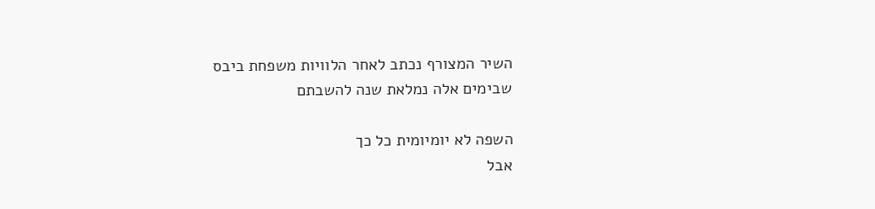השיר המצורף נכתב לאחר הלוויות משפחת ביבס
שבימים אלה נמלאת שנה להשבתם

השפה לא יומיומית כל כך
אבל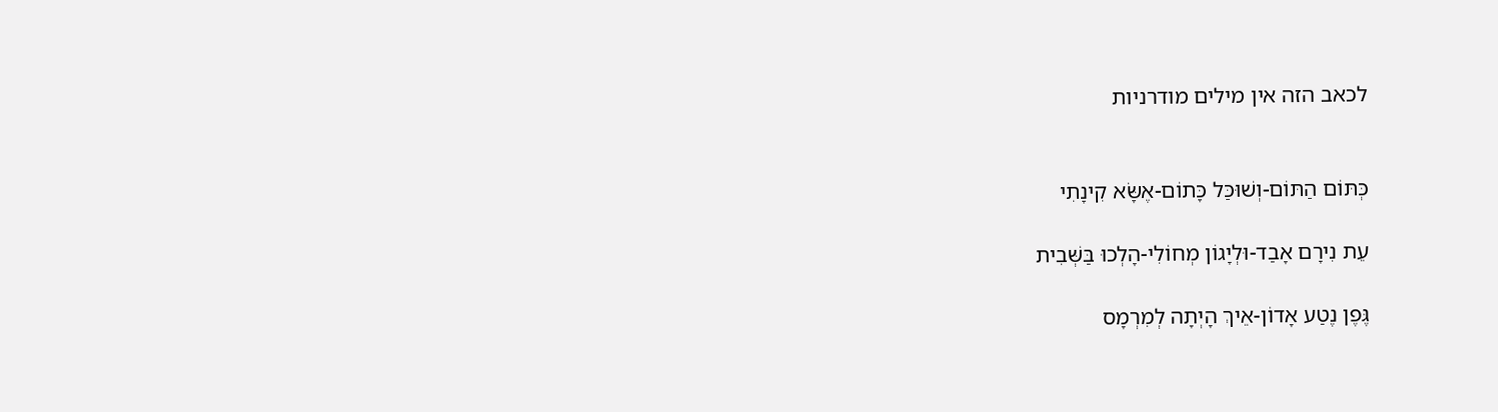לכאב הזה אין מילים מודרניות


כְּתּוֹם הַתּוֹם-וְשׁוּכַּל כָּתוֹם-אֶשָּׂא קִינָתִי

עֵת נִירָם אָבַד-וּלְיָגוֹן מְחוֹלִי-הָלְכוּ בַּשְּׁבִית

גֶּפֶן נֶטַע אָדוֹן-אֵיךְ הָיְתָה לְמִרְמָס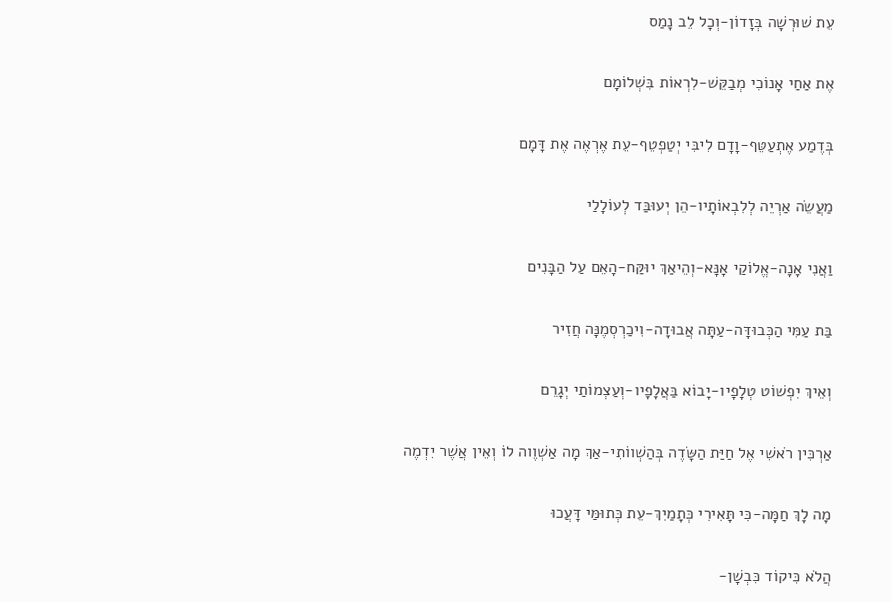עֵת שׁוּרְשָׁה בְּזָדוֹן-וְכָל לֵב נָמַס

אֶת אַחַי אָנוֹכִי מְבַקֵּשׁ-לִרְאוֹת בִּשְׁלוֹמָם

בְּדֶמַע אֶתְעַטֵּף-וָדָם לִיבִּי יְטַפְטֵף-עֵת אֶרְאֶה אֶת דָּמָם

מַעֲשֵׂה אַרְיֵה לְלִבְאוֹתָיו-הֵן יְעוּבַּד לְעוֹלָלַי

וַאֲנִי אָנָה-אֱלוֹקַי אָנָּא-וְהֵיאַךְ יוּקַּח-הָאֵם עַל הַבָּנִים

בַּת עַמִּי הַכְּבוּדָּה-עַתָּה אֲבוּדָה-וִיכַרְסְמֶנָּה חֲזִיר

וְאֵיךְ יִפְשׁוֹט טְלָפָיו-יָבוֹא בַּאֲלָפָיו-וְעַצְמוֹתַי יְגָרֵם

אַרְכִּין רֹאשִׁי אֶל חַיַּת הַשָּׂדֶה בְּהַשְׁווֹתִי-אַךְ מָה אַשְׁוֶוה לוֹ וְאֵין אֲשֶׁר יִדְמֶה

מָה לָךְ חַמָּה-כִּי תָּאִירִי כְּתָמַיִךְ-עֵת כְּתוּמַּי דָּעֲכוּ

הֲלֹא כִּיקוֹד כִּבְשָׁן-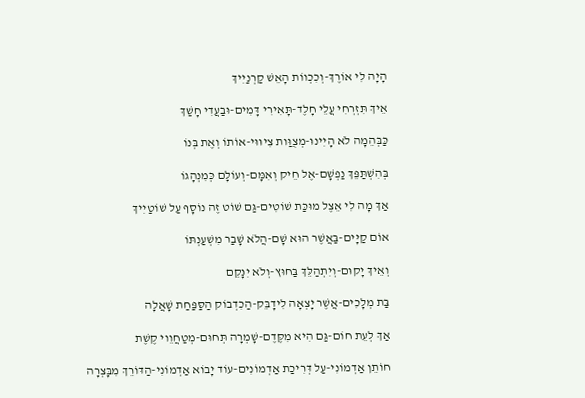הָיָה לִי אוֹרֶךְ-וְכִכְווֹת הָאֵשׁ קַרְנַיִיךְ

אֵיךְ תִּזְרְחִי עֲלֵי חָלֶד-תָּאִירִי דָּמִים-וּבַעֲדִי חָשַׁךְ

כַּבְּהֵמָה לֹא הָיִינוּ-מְצֻוַּות צִיוּוּי-אוֹתוֹ וְאֶת בְּנוֹ

בְּהִשְׁתַּפֵּךְ נַפְשָׁם-אֶל חֵיק וְאִמָּם-וְעוֹלָם כְּמִנְהָגוֹ

אַךְ מָה לִי אֵצֶל מוּכַּת שׁוֹטִים-גַּם שׁוֹט זֶה נוֹסָף עַל שׁוֹטַיִיךְ

אוֹם קַיָּים-בַּאֲשֶׁר הוּא שָׁם-הֲלֹא שָׁבַר מִשְׁעַנְתּוֹ

וְאֵיךְ יָקוּם-וְיִתְהַלֵּךְ בַּחוּץ-וְלֹא יִנָּקֵם

בַּת מְלָכִים-אֲשֶׁר יָצְאָה לִידָבֵּק-הַכִדְבוֹק הַסַּפַּחַת שָׁאֲלָה

אַךְ לְעֵת חוֹם-גַּם הִיא מִקֶּדֶם-שָׁמְרָה תְּחוּם-מְטַחֲוֵוי קֶשֶׁת

חוֹתֵן אַדְמוֹנִי-עַל דְּרִיכַת אַדְמוֹנִים-עוֹד יָבוֹא אַדְמוֹנִי-הַדּוֹרֵךְ מִבָּצְרָה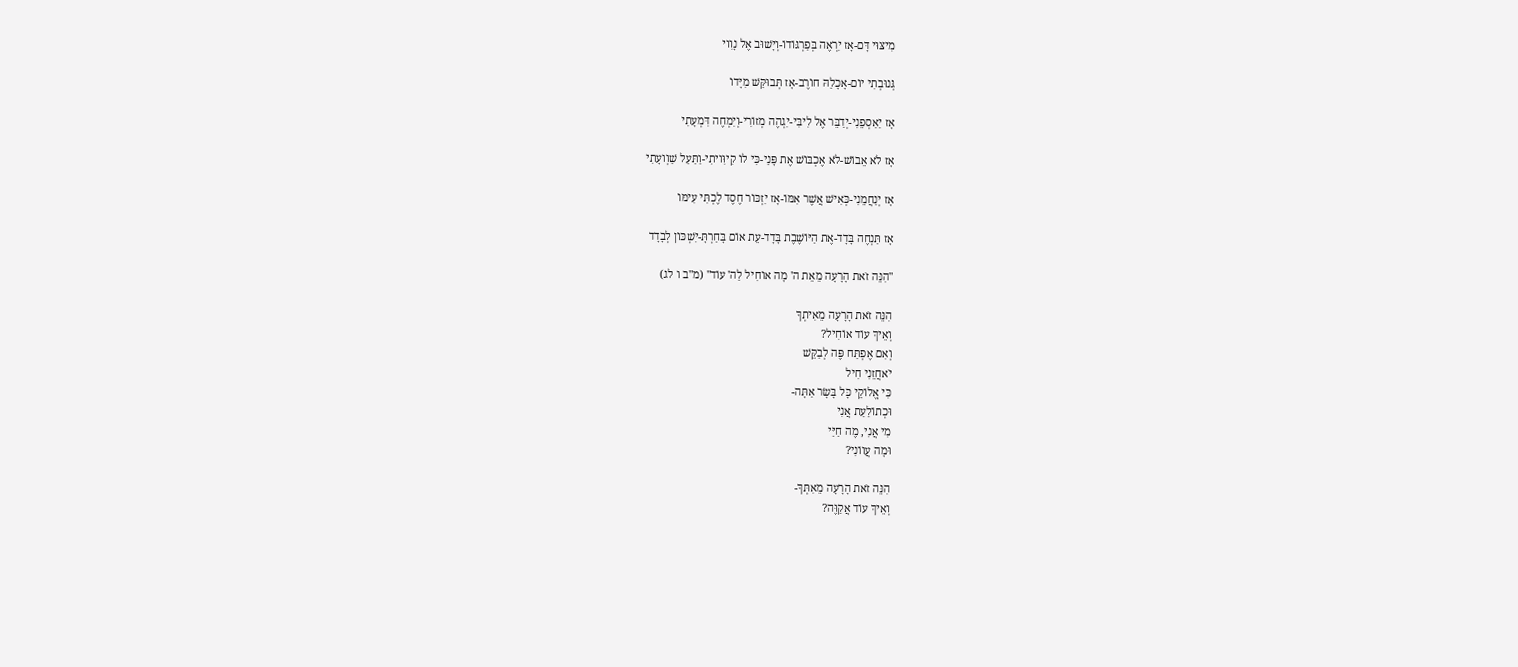מִיצּוּי דָּם-אָז יִרְאֶה בְּפַרְגּוֹדוֹ-וְיָשׁוּב אֶל נָוִוי

גְּנוּבְתִי יוֹם-אָכָלַהּ חוֹרֶב-אָז תְּבוּקַּשׁ מִיָּדוֹ

אָז יַאַסְפֵנִי-יְדַבֵּר אֶל לִיבִּי-יִגְהֶה מְזוֹרִי-וְיִמְחֶה דִּמְעָתִי

אָז לֹא אֵבוֹשׁ-לֹא אֶכְבּוֹשׁ אֶת פָּנַי-כִּי לוֹ קִיוִּויתִי-וַתַּעַל שַׁוְועָתִי

אָז יְנַחֲמֵנִי-כְּאִישׁ אֲשֶׁר אִמּוֹ-אָז יִזְכּוֹר חֶסֶד לֶכְתִּי עִימּוֹ

אָז תַּנְחֶה בָּדָד-אֶת הַיּוֹשֶׁבֶת בָּדָד-עֵת אוֹם בָּחַרְתָּ-יִשְׁכּוֹן לְבָדָד

"הִנֵּה זֹאת הָרָעָה מֵאֵת ה' מָה אוֹחִיל לַה' עוֹד" (מ"ב ו לג)

הִנֵּה זֹאת הָרָעָה מֵאִיתְךָ
וְאֵיךְ עוֹד אוֹחִיל?
וְאִם אֶפְתַּח פֶּה לְבַקֵּשׁ
יֹאחֲזֵנִי חִיל
כִּי אֱלוֹקֵי כָּל בָּשָׂר אַתָּה-
וּכְתוֹלַעַת אֲנִי
מִי אֲנִי, מֶה חַיַּי
וּמָה עֲווֹנִי?

הִנֵּה זֹאת הָרָעָה מֵאִתְּךָ-
וְאֵיךְ עוֹד אֲקַוֶּה?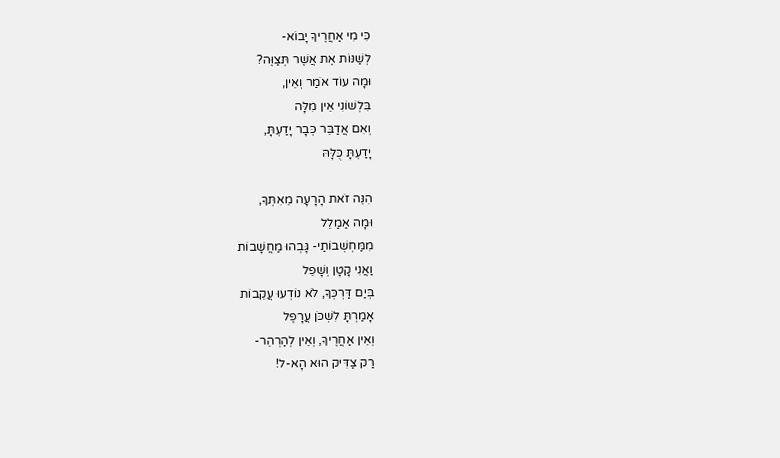כִּי מִי אַחֲרֶיךָ יָבוֹא-
לְשַׁנּוֹת אֶת אֲשֶׁר תְּצַוֶּה?
וּמָה עוֹד אֹמַר וְאֵין,
בִּלְשׁוֹנִי אֵין מִלָּה
וְאִם אֲדַבֵּר כְּבָר יָדַעְתָּ,
יָדַעְתָּ כֻּלָּהּ

הִנֵּה זֹאת הָרָעָה מֵאִתְּךָ,
וּמָה אַמַלֵל
מִמַּחְשְׁבוֹתַי- גָּבְהוּ מַחֲשָׁבוֹת
וַאֲנִי קָטָן וְשָׁפֵל
בְּיַם דַּרְכְּךָ, לֹא נוֹדְעוּ עֲקֵבוֹת
אָמַרְתָּ לִשְׁכֹּן עֲרָפֶל
וְאֵין אַחֲרֶיךָ, וְאֵין לְהַרְהֵר-
רַק צַדִּיק הוּא הָא-ל!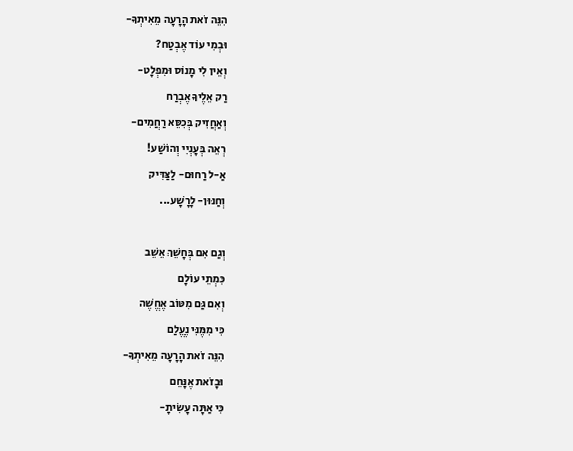הִנֵּה זֹאת הָרָעָה מֵאִיתְךָ-
וּבְמִי עוֹד אֶבְטַח?
וְאֵין לִי מָנוֹס וּמִפְלָט-
רַק אֵלֶיךָ אֶבְרַח
וְאַחֲזִיק בְּכִסֵּא רַחֲמִים-
רְאֵה בְּעָנְיִי וְהוֹשַׁע!
אַ-ל רַחוּם- לַצַּדִּיק
וְחַנּוּן- לָרָשָׁע...

וְגַם אִם בְּחָשֵׁךְ אֵשֵׁב
כִּמְתֵי עוֹלָם
וְאִם גַּם מִטּוֹב אֶחֱשֶׁה
כִּי מִמֶּנִּי נֶעֱלַם
הִנֵּה זֹאת הָרָעָה מֵאִיתְךָ-
וּבָזֹאת אֶנָּחֵם
כִּי אַתָּה עָשִׂיתָ-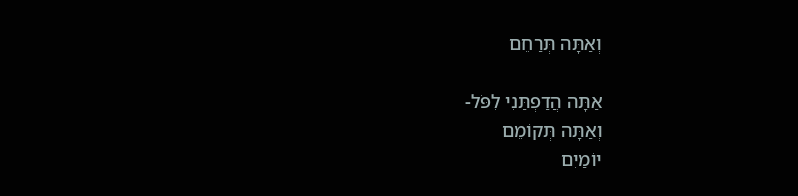וְאַתָּה תְּרַחֵם

אַתָּה הֲדַפְתַּנִי לִפֹּל-
וְאַתָּה תְּקוֹמֵם
יוֹמַיִם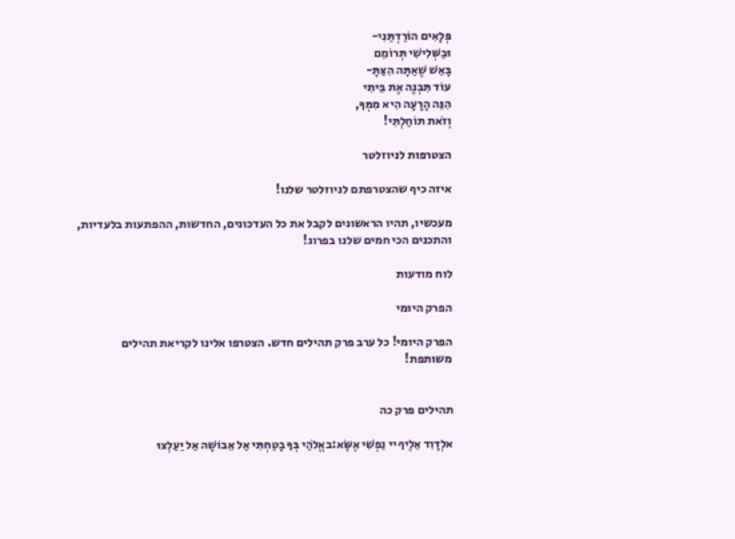פְּלָאִים הוֹרַדְתַּנִי-
וּבַשְּׁלִישִׁי תְּרוֹמֵם
בָּאֵשׁ שֶׁאַתָּה הִצַּתָּ-
עוֹד תִּבְנֶה אֶת בֵּיתִי
הִנֵּה הָרָעָה הִיא מִמְּךָ,
וְזֹאת תּוֹחַלְתִּי!

הצטרפות לניוזלטר

איזה כיף שהצטרפתם לניוזלטר שלנו!

מעכשיו, תהיו הראשונים לקבל את כל העדכונים, החדשות, ההפתעות בלעדיות, והתכנים הכי חמים שלנו בפרוג!

לוח מודעות

הפרק היומי

הפרק היומי! כל ערב פרק תהילים חדש. הצטרפו אלינו לקריאת תהילים משותפת!


תהילים פרק כה

אלְדָוִד אֵלֶיךָ יי נַפְשִׁי אֶשָּׂא:באֱלֹהַי בְּךָ בָטַחְתִּי אַל אֵבוֹשָׁה אַל יַעַלְצוּ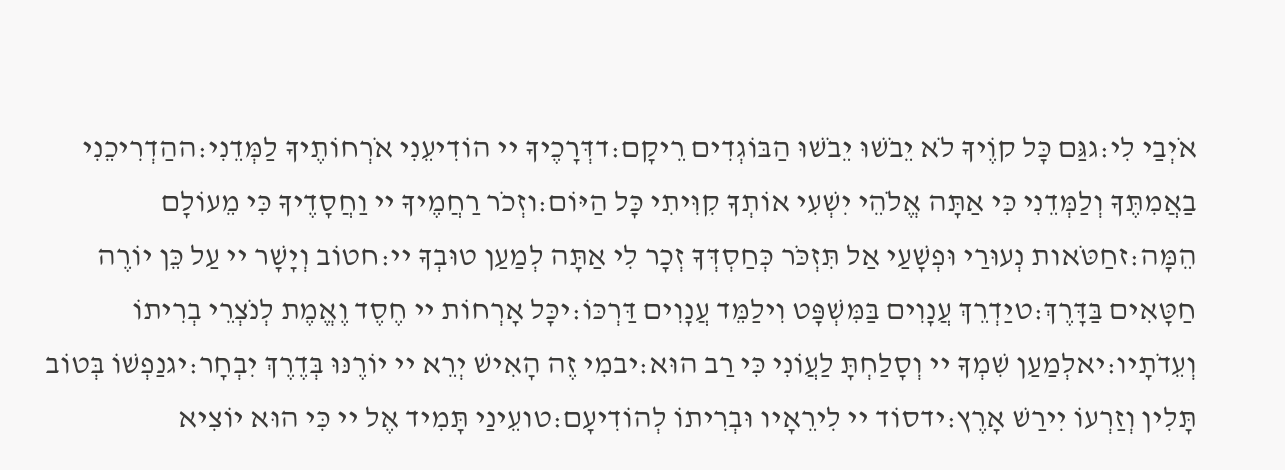אֹיְבַי לִי:גגַּם כָּל קוֶֹיךָ לֹא יֵבֹשׁוּ יֵבֹשׁוּ הַבּוֹגְדִים רֵיקָם:דדְּרָכֶיךָ יי הוֹדִיעֵנִי אֹרְחוֹתֶיךָ לַמְּדֵנִי:ההַדְרִיכֵנִי בַאֲמִתֶּךָ וְלַמְּדֵנִי כִּי אַתָּה אֱלֹהֵי יִשְׁעִי אוֹתְךָ קִוִּיתִי כָּל הַיּוֹם:וזְכֹר רַחֲמֶיךָ יי וַחֲסָדֶיךָ כִּי מֵעוֹלָם הֵמָּה:זחַטֹּאות נְעוּרַי וּפְשָׁעַי אַל תִּזְכֹּר כְּחַסְדְּךָ זְכָר לִי אַתָּה לְמַעַן טוּבְךָ יי:חטוֹב וְיָשָׁר יי עַל כֵּן יוֹרֶה חַטָּאִים בַּדָּרֶךְ:טיַדְרֵךְ עֲנָוִים בַּמִּשְׁפָּט וִילַמֵּד עֲנָוִים דַּרְכּוֹ:יכָּל אָרְחוֹת יי חֶסֶד וֶאֱמֶת לְנֹצְרֵי בְרִיתוֹ וְעֵדֹתָיו:יאלְמַעַן שִׁמְךָ יי וְסָלַחְתָּ לַעֲוֹנִי כִּי רַב הוּא:יבמִי זֶה הָאִישׁ יְרֵא יי יוֹרֶנּוּ בְּדֶרֶךְ יִבְחָר:יגנַפְשׁוֹ בְּטוֹב תָּלִין וְזַרְעוֹ יִירַשׁ אָרֶץ:ידסוֹד יי לִירֵאָיו וּבְרִיתוֹ לְהוֹדִיעָם:טועֵינַי תָּמִיד אֶל יי כִּי הוּא יוֹצִיא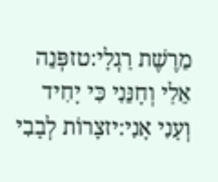מֵרֶשֶׁת רַגְלָי:טזפְּנֵה אֵלַי וְחָנֵּנִי כִּי יָחִיד וְעָנִי אָנִי:יזצָרוֹת לְבָבִי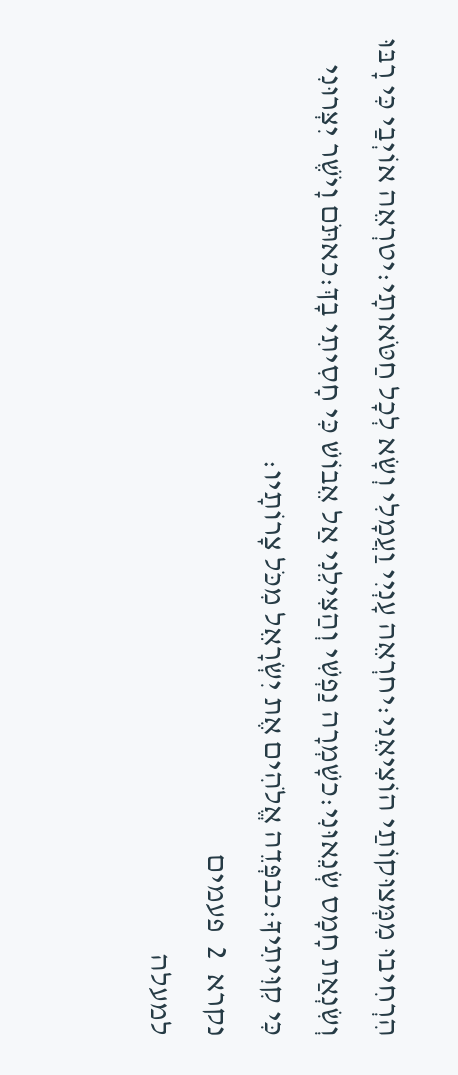הִרְחִיבוּ מִמְּצוּקוֹתַי הוֹצִיאֵנִי:יחרְאֵה עָנְיִי וַעֲמָלִי וְשָׂא לְכָל חַטֹּאותָי:יטרְאֵה אוֹיְבַי כִּי רָבּוּ וְשִׂנְאַת חָמָס שְׂנֵאוּנִי:כשָׁמְרָה נַפְשִׁי וְהַצִּילֵנִי אַל אֵבוֹשׁ כִּי חָסִיתִי בָךְ:כאתֹּם וָיֹשֶׁר יִצְּרוּנִי כִּי קִוִּיתִיךָ:כבפְּדֵה אֱלֹהִים אֶת יִשְׂרָאֵל מִכֹּל צָרוֹתָיו:
נקרא  2  פעמים
למעלה